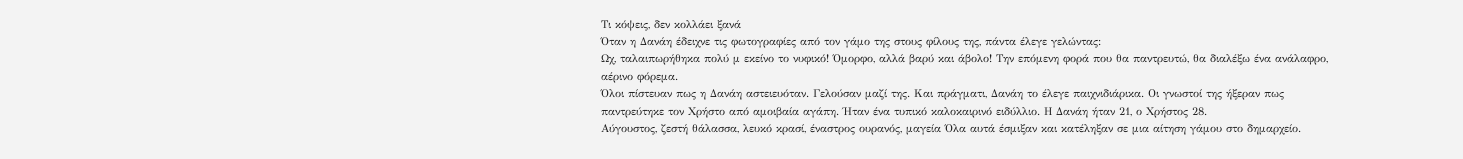Τι κόψεις, δεν κολλάει ξανά
Όταν η Δανάη έδειχνε τις φωτογραφίες από τον γάμο της στους φίλους της, πάντα έλεγε γελώντας:
Ωχ, ταλαιπωρήθηκα πολύ μ εκείνο το νυφικό! Όμορφο, αλλά βαρύ και άβολο! Την επόμενη φορά που θα παντρευτώ, θα διαλέξω ένα ανάλαφρο, αέρινο φόρεμα.
Όλοι πίστευαν πως η Δανάη αστειευόταν. Γελούσαν μαζί της. Και πράγματι, Δανάη το έλεγε παιχνιδιάρικα. Οι γνωστοί της ήξεραν πως παντρεύτηκε τον Χρήστο από αμοιβαία αγάπη. Ήταν ένα τυπικό καλοκαιρινό ειδύλλιο. Η Δανάη ήταν 21, ο Χρήστος 28.
Αύγουστος, ζεστή θάλασσα, λευκό κρασί, έναστρος ουρανός, μαγεία Όλα αυτά έσμιξαν και κατέληξαν σε μια αίτηση γάμου στο δημαρχείο.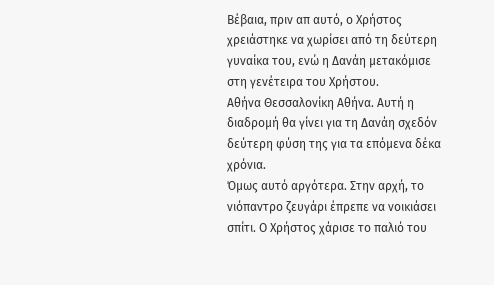Βέβαια, πριν απ αυτό, ο Χρήστος χρειάστηκε να χωρίσει από τη δεύτερη γυναίκα του, ενώ η Δανάη μετακόμισε στη γενέτειρα του Χρήστου.
Αθήνα Θεσσαλονίκη Αθήνα. Αυτή η διαδρομή θα γίνει για τη Δανάη σχεδόν δεύτερη φύση της για τα επόμενα δέκα χρόνια.
Όμως αυτό αργότερα. Στην αρχή, το νιόπαντρο ζευγάρι έπρεπε να νοικιάσει σπίτι. Ο Χρήστος χάρισε το παλιό του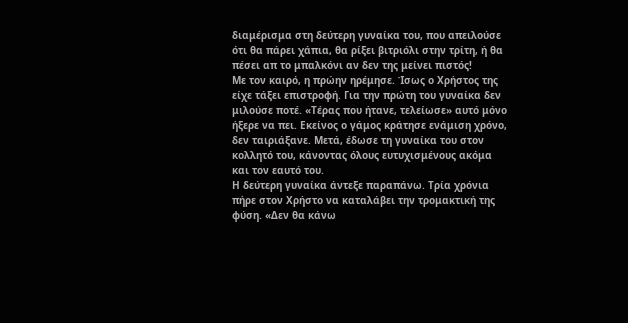διαμέρισμα στη δεύτερη γυναίκα του, που απειλούσε ότι θα πάρει χάπια, θα ρίξει βιτριόλι στην τρίτη, ή θα πέσει απ το μπαλκόνι αν δεν της μείνει πιστός!
Με τον καιρό, η πρώην ηρέμησε. Ίσως ο Χρήστος της είχε τάξει επιστροφή. Για την πρώτη του γυναίκα δεν μιλούσε ποτέ. «Τέρας που ήτανε, τελείωσε» αυτό μόνο ήξερε να πει. Εκείνος ο γάμος κράτησε ενάμιση χρόνο, δεν ταιριάξανε. Μετά, έδωσε τη γυναίκα του στον κολλητό του, κάνοντας όλους ευτυχισμένους ακόμα και τον εαυτό του.
Η δεύτερη γυναίκα άντεξε παραπάνω. Τρία χρόνια πήρε στον Χρήστο να καταλάβει την τρομακτική της φύση. «Δεν θα κάνω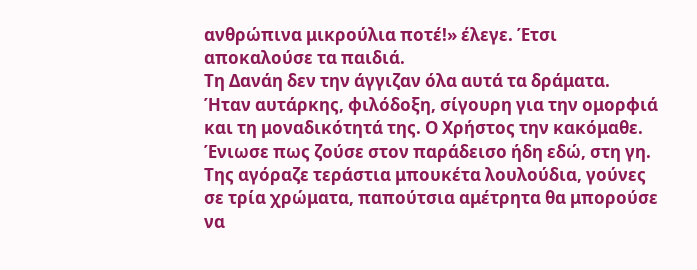ανθρώπινα μικρούλια ποτέ!» έλεγε. Έτσι αποκαλούσε τα παιδιά.
Τη Δανάη δεν την άγγιζαν όλα αυτά τα δράματα. Ήταν αυτάρκης, φιλόδοξη, σίγουρη για την ομορφιά και τη μοναδικότητά της. Ο Χρήστος την κακόμαθε. Ένιωσε πως ζούσε στον παράδεισο ήδη εδώ, στη γη. Της αγόραζε τεράστια μπουκέτα λουλούδια, γούνες σε τρία χρώματα, παπούτσια αμέτρητα θα μπορούσε να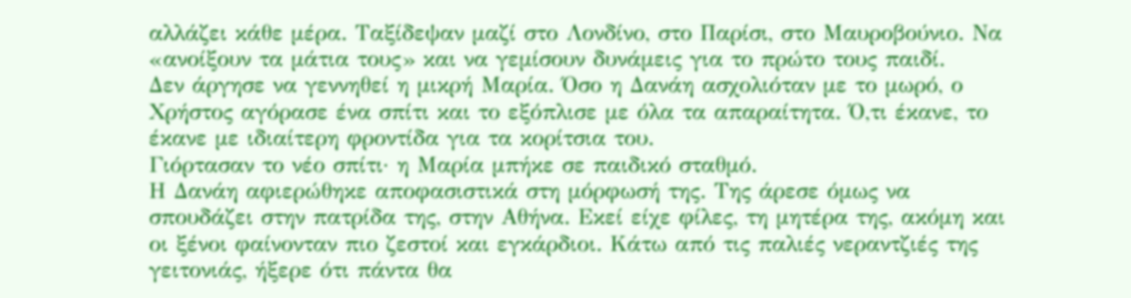αλλάζει κάθε μέρα. Ταξίδεψαν μαζί στο Λονδίνο, στο Παρίσι, στο Μαυροβούνιο. Να «ανοίξουν τα μάτια τους» και να γεμίσουν δυνάμεις για το πρώτο τους παιδί.
Δεν άργησε να γεννηθεί η μικρή Μαρία. Όσο η Δανάη ασχολιόταν με το μωρό, ο Χρήστος αγόρασε ένα σπίτι και το εξόπλισε με όλα τα απαραίτητα. Ό,τι έκανε, το έκανε με ιδιαίτερη φροντίδα για τα κορίτσια του.
Γιόρτασαν το νέο σπίτι· η Μαρία μπήκε σε παιδικό σταθμό.
Η Δανάη αφιερώθηκε αποφασιστικά στη μόρφωσή της. Της άρεσε όμως να σπουδάζει στην πατρίδα της, στην Αθήνα. Εκεί είχε φίλες, τη μητέρα της, ακόμη και οι ξένοι φαίνονταν πιο ζεστοί και εγκάρδιοι. Κάτω από τις παλιές νεραντζιές της γειτονιάς, ήξερε ότι πάντα θα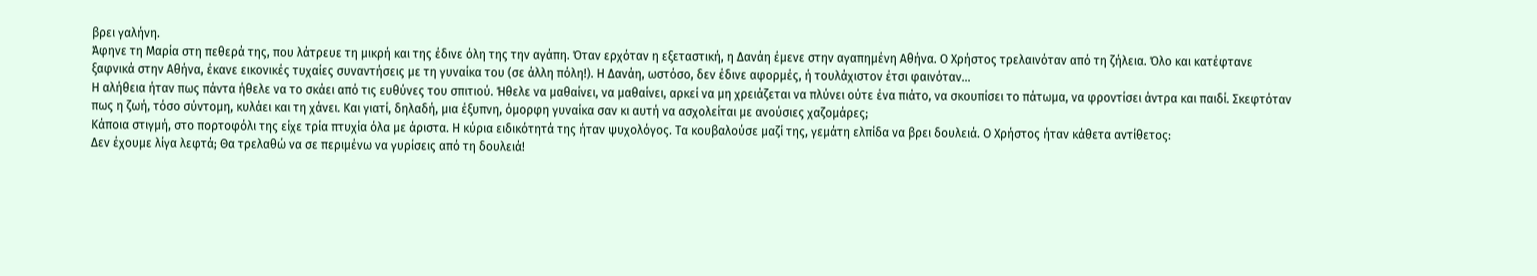βρει γαλήνη.
Άφηνε τη Μαρία στη πεθερά της, που λάτρευε τη μικρή και της έδινε όλη της την αγάπη. Όταν ερχόταν η εξεταστική, η Δανάη έμενε στην αγαπημένη Αθήνα. Ο Χρήστος τρελαινόταν από τη ζήλεια. Όλο και κατέφτανε ξαφνικά στην Αθήνα, έκανε εικονικές τυχαίες συναντήσεις με τη γυναίκα του (σε άλλη πόλη!). Η Δανάη, ωστόσο, δεν έδινε αφορμές, ή τουλάχιστον έτσι φαινόταν…
Η αλήθεια ήταν πως πάντα ήθελε να το σκάει από τις ευθύνες του σπιτιού. Ήθελε να μαθαίνει, να μαθαίνει, αρκεί να μη χρειάζεται να πλύνει ούτε ένα πιάτο, να σκουπίσει το πάτωμα, να φροντίσει άντρα και παιδί. Σκεφτόταν πως η ζωή, τόσο σύντομη, κυλάει και τη χάνει. Και γιατί, δηλαδή, μια έξυπνη, όμορφη γυναίκα σαν κι αυτή να ασχολείται με ανούσιες χαζομάρες;
Κάποια στιγμή, στο πορτοφόλι της είχε τρία πτυχία όλα με άριστα. Η κύρια ειδικότητά της ήταν ψυχολόγος. Τα κουβαλούσε μαζί της, γεμάτη ελπίδα να βρει δουλειά. Ο Χρήστος ήταν κάθετα αντίθετος:
Δεν έχουμε λίγα λεφτά; Θα τρελαθώ να σε περιμένω να γυρίσεις από τη δουλειά!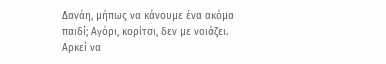Δανάη, μήπως να κάνουμε ένα ακόμα παιδί; Αγόρι, κορίτσι, δεν με νοιάζει. Αρκεί να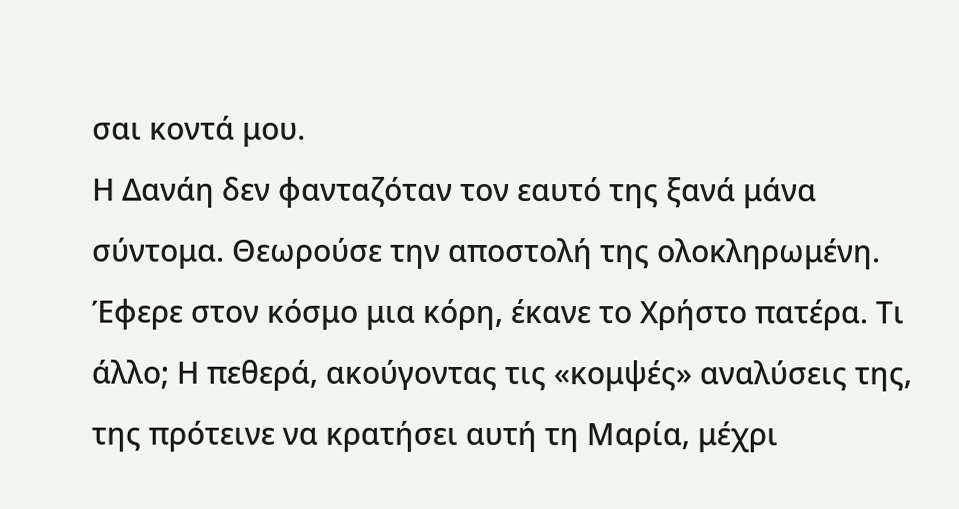σαι κοντά μου.
Η Δανάη δεν φανταζόταν τον εαυτό της ξανά μάνα σύντομα. Θεωρούσε την αποστολή της ολοκληρωμένη. Έφερε στον κόσμο μια κόρη, έκανε το Χρήστο πατέρα. Τι άλλο; Η πεθερά, ακούγοντας τις «κομψές» αναλύσεις της, της πρότεινε να κρατήσει αυτή τη Μαρία, μέχρι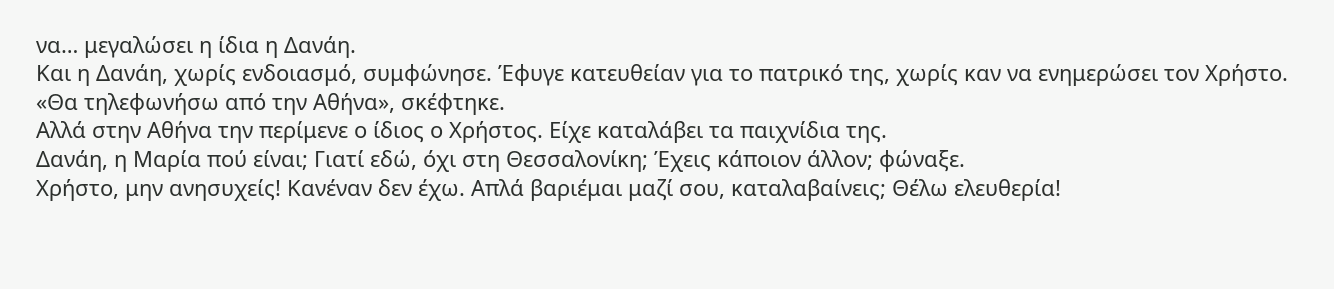να… μεγαλώσει η ίδια η Δανάη.
Και η Δανάη, χωρίς ενδοιασμό, συμφώνησε. Έφυγε κατευθείαν για το πατρικό της, χωρίς καν να ενημερώσει τον Χρήστο. «Θα τηλεφωνήσω από την Αθήνα», σκέφτηκε.
Αλλά στην Αθήνα την περίμενε ο ίδιος ο Χρήστος. Είχε καταλάβει τα παιχνίδια της.
Δανάη, η Μαρία πού είναι; Γιατί εδώ, όχι στη Θεσσαλονίκη; Έχεις κάποιον άλλον; φώναξε.
Χρήστο, μην ανησυχείς! Κανέναν δεν έχω. Απλά βαριέμαι μαζί σου, καταλαβαίνεις; Θέλω ελευθερία!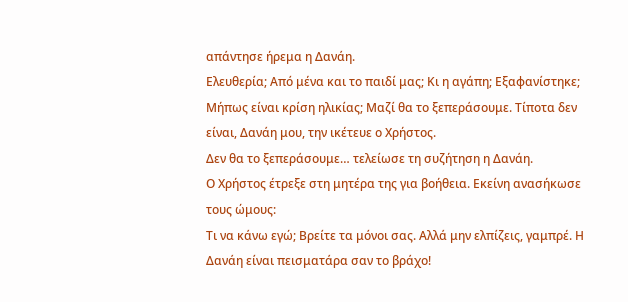απάντησε ήρεμα η Δανάη.
Ελευθερία; Από μένα και το παιδί μας; Κι η αγάπη; Εξαφανίστηκε; Μήπως είναι κρίση ηλικίας; Μαζί θα το ξεπεράσουμε. Τίποτα δεν είναι, Δανάη μου, την ικέτευε ο Χρήστος.
Δεν θα το ξεπεράσουμε… τελείωσε τη συζήτηση η Δανάη.
Ο Χρήστος έτρεξε στη μητέρα της για βοήθεια. Εκείνη ανασήκωσε τους ώμους:
Τι να κάνω εγώ; Βρείτε τα μόνοι σας. Αλλά μην ελπίζεις, γαμπρέ. Η Δανάη είναι πεισματάρα σαν το βράχο!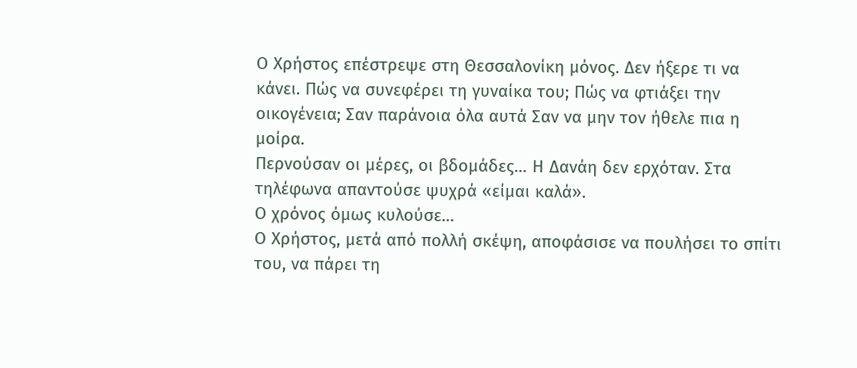Ο Χρήστος επέστρεψε στη Θεσσαλονίκη μόνος. Δεν ήξερε τι να κάνει. Πώς να συνεφέρει τη γυναίκα του; Πώς να φτιάξει την οικογένεια; Σαν παράνοια όλα αυτά Σαν να μην τον ήθελε πια η μοίρα.
Περνούσαν οι μέρες, οι βδομάδες… Η Δανάη δεν ερχόταν. Στα τηλέφωνα απαντούσε ψυχρά «είμαι καλά».
Ο χρόνος όμως κυλούσε…
Ο Χρήστος, μετά από πολλή σκέψη, αποφάσισε να πουλήσει το σπίτι του, να πάρει τη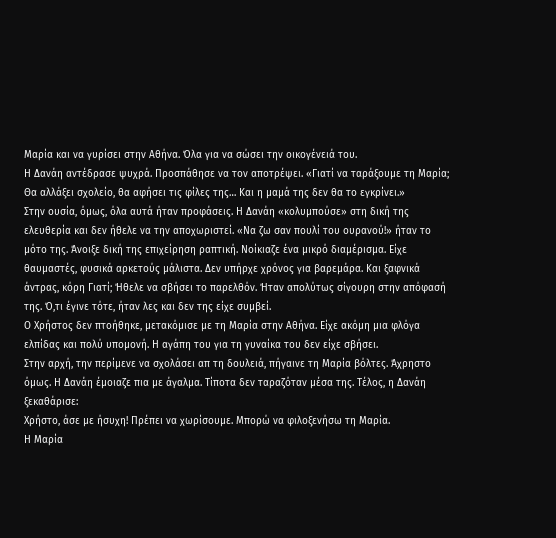Μαρία και να γυρίσει στην Αθήνα. Όλα για να σώσει την οικογένειά του.
Η Δανάη αντέδρασε ψυχρά. Προσπάθησε να τον αποτρέψει. «Γιατί να ταράξουμε τη Μαρία; Θα αλλάξει σχολείο, θα αφήσει τις φίλες της… Και η μαμά της δεν θα το εγκρίνει.»
Στην ουσία, όμως, όλα αυτά ήταν προφάσεις. Η Δανάη «κολυμπούσε» στη δική της ελευθερία και δεν ήθελε να την αποχωριστεί. «Να ζω σαν πουλί του ουρανού!» ήταν το μότο της. Άνοιξε δική της επιχείρηση ραπτική. Νοίκιαζε ένα μικρό διαμέρισμα. Είχε θαυμαστές, φυσικά αρκετούς μάλιστα. Δεν υπήρχε χρόνος για βαρεμάρα. Και ξαφνικά άντρας, κόρη Γιατί; Ήθελε να σβήσει το παρελθόν. Ήταν απολύτως σίγουρη στην απόφασή της. Ό,τι έγινε τότε, ήταν λες και δεν της είχε συμβεί.
Ο Χρήστος δεν πτοήθηκε, μετακόμισε με τη Μαρία στην Αθήνα. Είχε ακόμη μια φλόγα ελπίδας και πολύ υπομονή. Η αγάπη του για τη γυναίκα του δεν είχε σβήσει.
Στην αρχή, την περίμενε να σχολάσει απ τη δουλειά, πήγαινε τη Μαρία βόλτες. Άχρηστο όμως. Η Δανάη έμοιαζε πια με άγαλμα. Τίποτα δεν ταραζόταν μέσα της. Τέλος, η Δανάη ξεκαθάρισε:
Χρήστο, άσε με ήσυχη! Πρέπει να χωρίσουμε. Μπορώ να φιλοξενήσω τη Μαρία.
Η Μαρία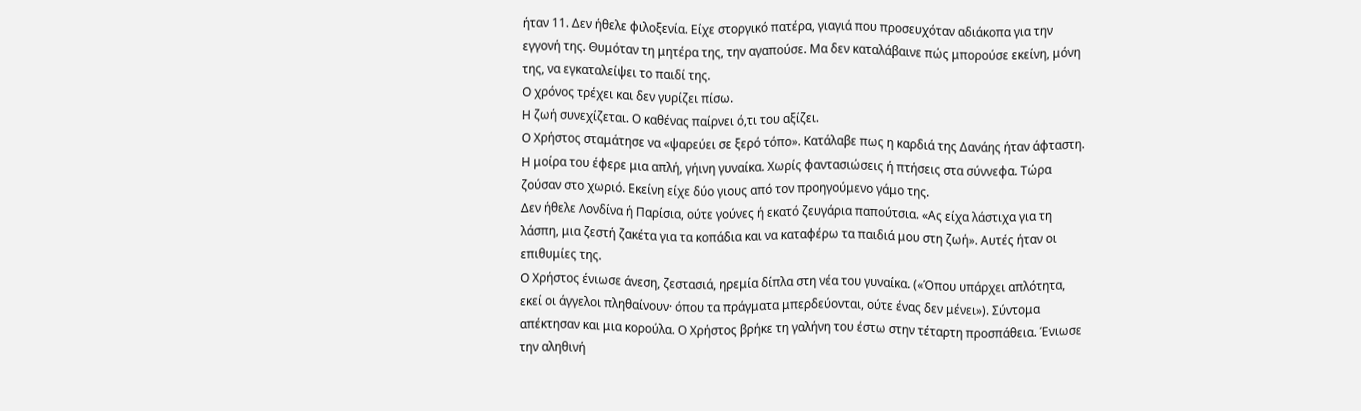ήταν 11. Δεν ήθελε φιλοξενία. Είχε στοργικό πατέρα, γιαγιά που προσευχόταν αδιάκοπα για την εγγονή της. Θυμόταν τη μητέρα της, την αγαπούσε. Μα δεν καταλάβαινε πώς μπορούσε εκείνη, μόνη της, να εγκαταλείψει το παιδί της.
Ο χρόνος τρέχει και δεν γυρίζει πίσω.
Η ζωή συνεχίζεται. Ο καθένας παίρνει ό,τι του αξίζει.
Ο Χρήστος σταμάτησε να «ψαρεύει σε ξερό τόπο». Κατάλαβε πως η καρδιά της Δανάης ήταν άφταστη.
Η μοίρα του έφερε μια απλή, γήινη γυναίκα. Χωρίς φαντασιώσεις ή πτήσεις στα σύννεφα. Τώρα ζούσαν στο χωριό. Εκείνη είχε δύο γιους από τον προηγούμενο γάμο της.
Δεν ήθελε Λονδίνα ή Παρίσια, ούτε γούνες ή εκατό ζευγάρια παπούτσια. «Ας είχα λάστιχα για τη λάσπη, μια ζεστή ζακέτα για τα κοπάδια και να καταφέρω τα παιδιά μου στη ζωή». Αυτές ήταν οι επιθυμίες της.
Ο Χρήστος ένιωσε άνεση, ζεστασιά, ηρεμία δίπλα στη νέα του γυναίκα. («Όπου υπάρχει απλότητα, εκεί οι άγγελοι πληθαίνουν· όπου τα πράγματα μπερδεύονται, ούτε ένας δεν μένει»). Σύντομα απέκτησαν και μια κορούλα. Ο Χρήστος βρήκε τη γαλήνη του έστω στην τέταρτη προσπάθεια. Ένιωσε την αληθινή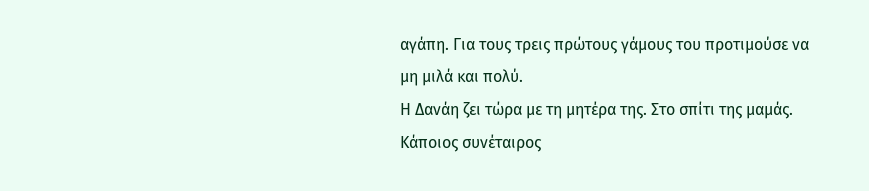αγάπη. Για τους τρεις πρώτους γάμους του προτιμούσε να μη μιλά και πολύ.
Η Δανάη ζει τώρα με τη μητέρα της. Στο σπίτι της μαμάς. Κάποιος συνέταιρος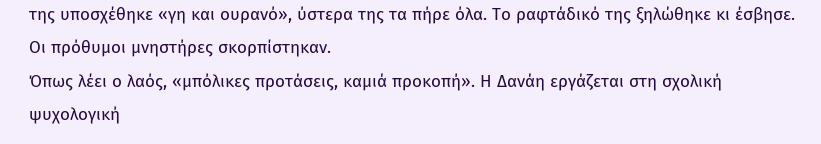της υποσχέθηκε «γη και ουρανό», ύστερα της τα πήρε όλα. Το ραφτάδικό της ξηλώθηκε κι έσβησε. Οι πρόθυμοι μνηστήρες σκορπίστηκαν.
Όπως λέει ο λαός, «μπόλικες προτάσεις, καμιά προκοπή». Η Δανάη εργάζεται στη σχολική ψυχολογική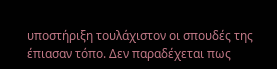υποστήριξη τουλάχιστον οι σπουδές της έπιασαν τόπο. Δεν παραδέχεται πως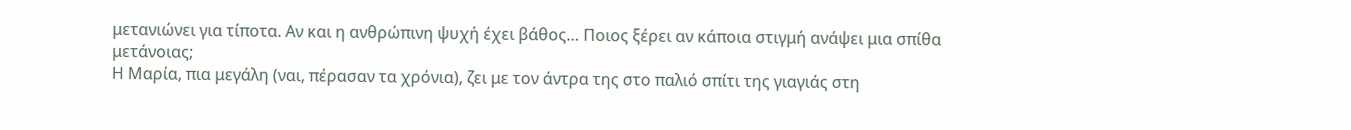μετανιώνει για τίποτα. Αν και η ανθρώπινη ψυχή έχει βάθος… Ποιος ξέρει αν κάποια στιγμή ανάψει μια σπίθα μετάνοιας;
Η Μαρία, πια μεγάλη (ναι, πέρασαν τα χρόνια), ζει με τον άντρα της στο παλιό σπίτι της γιαγιάς στη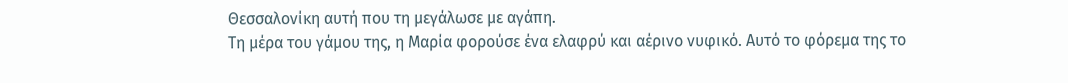Θεσσαλονίκη αυτή που τη μεγάλωσε με αγάπη.
Τη μέρα του γάμου της, η Μαρία φορούσε ένα ελαφρύ και αέρινο νυφικό. Αυτό το φόρεμα της το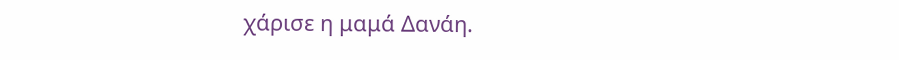χάρισε η μαμά Δανάη.